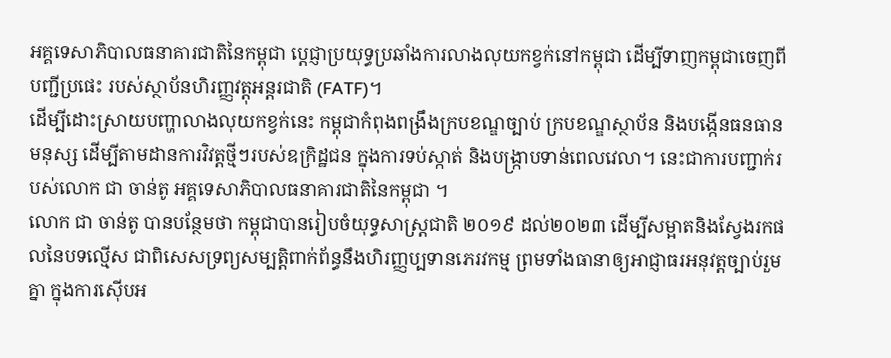អគ្គទេសាភិបាលធនាគារជាតិនៃកម្ពុជា ប្ដេជ្ញាប្រយុទ្ធប្រឆាំងការលាងលុយកខ្វក់នៅកម្ពុជា ដើម្បីទាញកម្ពុជាចេញពីបញ្ជីប្រផេះ របស់ស្ថាប័នហិរញ្ញវត្តុអន្តរជាតិ (FATF)។
ដើម្បីដោះស្រាយបញ្ហាលាងលុយកខ្វក់នេះ កម្ពុជាកំពុងពង្រឹងក្របខណ្ឌច្បាប់ ក្របខណ្ឌស្ថាប័ន និងបង្កើនធនធានមនុស្ស ដើម្បីតាមដានការវិវត្តថ្មីៗរបស់ឧក្រិដ្ឋជន ក្នុងការទប់ស្កាត់ និងបង្ក្រាបទាន់ពេលវេលា។ នេះជាការបញ្ជាក់របស់លោក ជា ចាន់តូ អគ្គទេសាភិបាលធនាគារជាតិនៃកម្ពុជា ។
លោក ជា ចាន់តូ បានបន្ថែមថា កម្ពុជាបានរៀបចំយុទ្ធសាស្ត្រជាតិ ២០១៩ ដល់២០២៣ ដើម្បីសម្អាតនិងស្វែងរកផលនៃបទល្មើស ជាពិសេសទ្រព្យសម្បត្តិពាក់ព័ន្ធនឹងហិរញ្ញប្បទានភេរវកម្ម ព្រមទាំងធានាឲ្យអាជ្ញាធរអនុវត្តច្បាប់រួមគ្នា ក្នុងការស៊ើបអ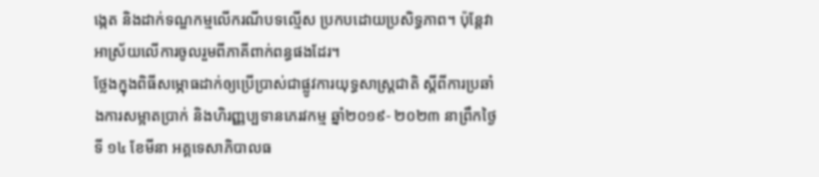ង្កេត និងដាក់ទណ្ឌកម្មលើករណីបទល្មើស ប្រកបដោយប្រសិទ្ធភាព។ ប៉ុន្តែវាអាស្រ័យលើការចូលរួមពីភាគីពាក់ពន្ធផងដែរ។
ថ្លែងក្នុងពិធីសម្ភោធដាក់ឲ្យប្រើប្រាស់ជាផ្លូវការយុទ្ធសាស្ត្រជាតិ ស្តីពីការប្រឆាំងការសម្អាតប្រាក់ និងហិរញ្ញប្បទានភេរវកម្ម ឆ្នាំ២០១៩- ២០២៣ នាព្រឹកថ្ងៃទី ១៤ ខែមីនា អគ្គទេសាភិបាលធ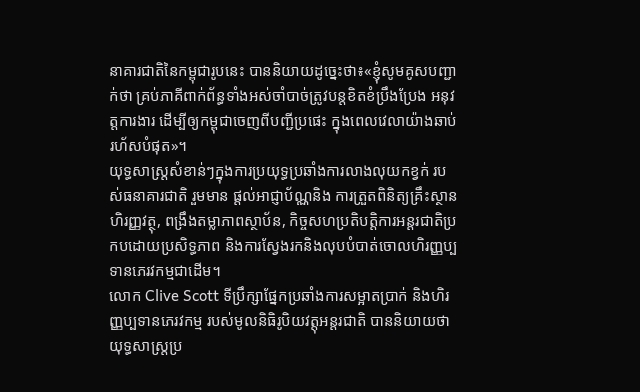នាគារជាតិនៃកម្ពុជារូបនេះ បាននិយាយដូច្នេះថា៖«ខ្ញុំសូមគូសបញ្ជាក់ថា គ្រប់ភាគីពាក់ព័ន្ធទាំងអស់ចាំបាច់ត្រូវបន្តខិតខំប្រឹងប្រែង អនុវត្តការងារ ដើម្បីឲ្យកម្ពុជាចេញពីបញ្ជីប្រផេះ ក្នុងពេលវេលាយ៉ាងឆាប់រហ័សបំផុត»។
យុទ្ធសាស្ត្រសំខាន់ៗក្នុងការប្រយុទ្ធប្រឆាំងការលាងលុយកខ្វក់ របស់ធនាគារជាតិ រួមមាន ផ្ដល់អាជ្ញាប័ណ្ណនិង ការត្រួតពិនិត្យគ្រឹះស្ថានហិរញ្ញវត្ថុ, ពង្រឹងតម្លាភាពស្ថាប័ន, កិច្ចសហប្រតិបត្តិការអន្តរជាតិប្រកបដោយប្រសិទ្ធភាព និងការស្វែងរកនិងលុបបំបាត់ចោលហិរញ្ញប្បទានភេរវកម្មជាដើម។
លោក Clive Scott ទីប្រឹក្សាផ្នែកប្រឆាំងការសម្អាតប្រាក់ និងហិរញ្ញប្បទានភេរវកម្ម របស់មូលនិធិរូបិយវត្តុអន្តរជាតិ បាននិយាយថា យុទ្ធសាស្ត្រប្រ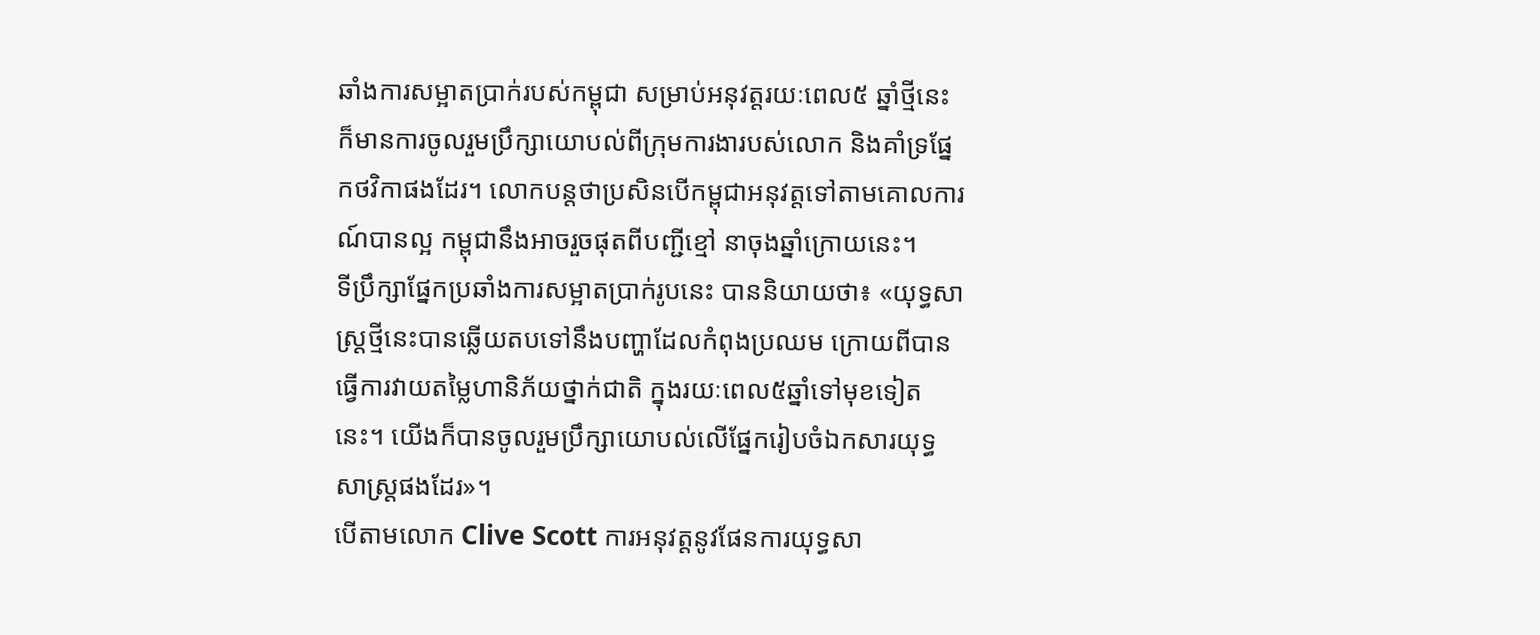ឆាំងការសម្អាតប្រាក់របស់កម្ពុជា សម្រាប់អនុវត្តរយៈពេល៥ ឆ្នាំថ្មីនេះ ក៏មានការចូលរួមប្រឹក្សាយោបល់ពីក្រុមការងារបស់លោក និងគាំទ្រផ្នែកថវិកាផងដែរ។ លោកបន្តថាប្រសិនបើកម្ពុជាអនុវត្តទៅតាមគោលការណ៍បានល្អ កម្ពុជានឹងអាចរួចផុតពីបញ្ជីខ្មៅ នាចុងឆ្នាំក្រោយនេះ។
ទីប្រឹក្សាផ្នែកប្រឆាំងការសម្អាតប្រាក់រូបនេះ បាននិយាយថា៖ «យុទ្ធសាស្ត្រថ្មីនេះបានឆ្លើយតបទៅនឹងបញ្ហាដែលកំពុងប្រឈម ក្រោយពីបានធ្វើការវាយតម្លៃហានិភ័យថ្នាក់ជាតិ ក្នុងរយៈពេល៥ឆ្នាំទៅមុខទៀតនេះ។ យើងក៏បានចូលរួមប្រឹក្សាយោបល់លើផ្នែករៀបចំឯកសារយុទ្ធសាស្ត្រផងដែរ»។
បើតាមលោក Clive Scott ការអនុវត្តនូវផែនការយុទ្ធសា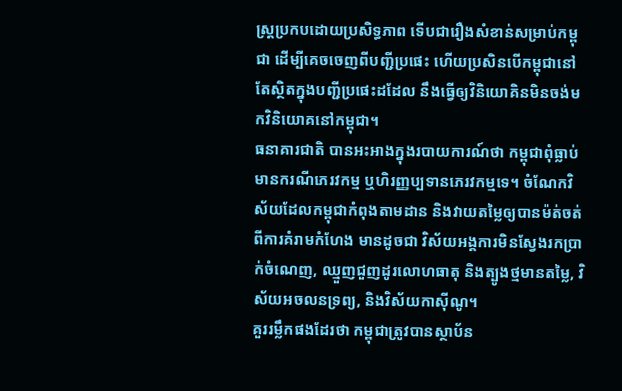ស្ត្រប្រកបដោយប្រសិទ្ធភាព ទើបជារឿងសំខាន់សម្រាប់កម្ពុជា ដើម្បីគេចចេញពីបញ្ជីប្រផេះ ហើយប្រសិនបើកម្ពុជានៅតែស្ថិតក្នុងបញ្ជីប្រផេះដដែល នឹងធ្វើឲ្យវិនិយោគិនមិនចង់មកវិនិយោគនៅកម្ពុជា។
ធនាគារជាតិ បានអះអាងក្នុងរបាយការណ៍ថា កម្ពុជាពុំធ្លាប់មានករណីភេរវកម្ម ឬហិរញ្ញប្បទានភេរវកម្មទេ។ ចំណែកវិស័យដែលកម្ពុជាកំពុងតាមដាន និងវាយតម្លៃឲ្យបានម៉ត់ចត់ពីការគំរាមកំហែង មានដូចជា វិស័យអង្គការមិនស្វែងរកប្រាក់ចំណេញ, ឈ្មួញជួញដូរលោហធាតុ និងត្បូងថ្មមានតម្លៃ, វិស័យអចលនទ្រព្យ, និងវិស័យកាស៊ីណូ។
គួររម្លឹកផងដែរថា កម្ពុជាត្រូវបានស្ថាប័ន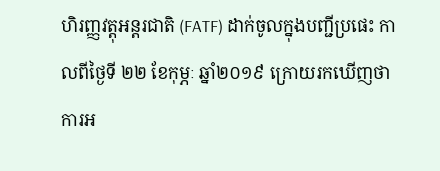ហិរញ្ញវត្តុអន្តរជាតិ (FATF) ដាក់ចូលក្នុងបញ្ជីប្រផេះ កាលពីថ្ងៃទី ២២ ខែកុម្ភៈ ឆ្នាំ២០១៩ ក្រោយរកឃើញថាការអ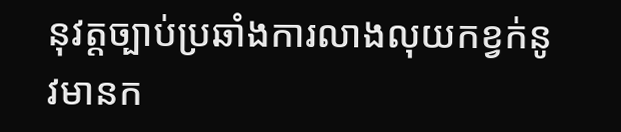នុវត្តច្បាប់ប្រឆាំងការលាងលុយកខ្វក់នូវមានក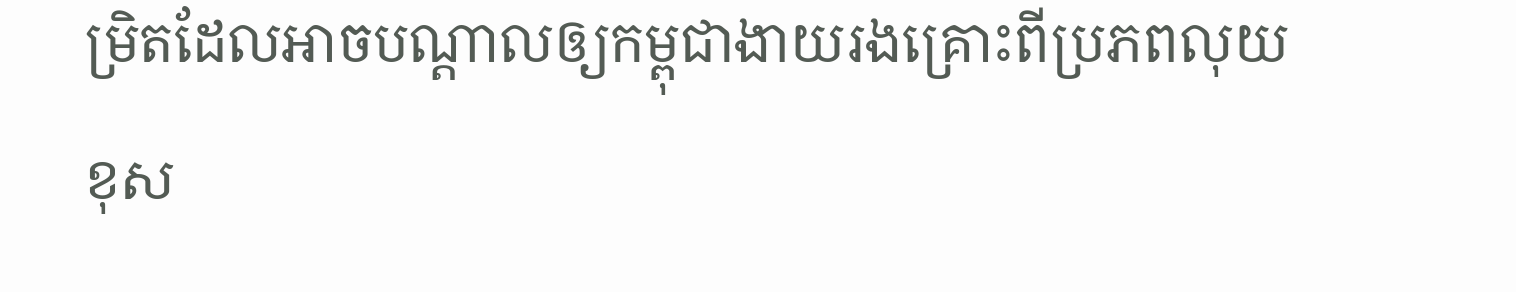ម្រិតដែលអាចបណ្ដាលឲ្យកម្ពុជាងាយរងគ្រោះពីប្រភពលុយខុស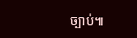ច្បាប់៕